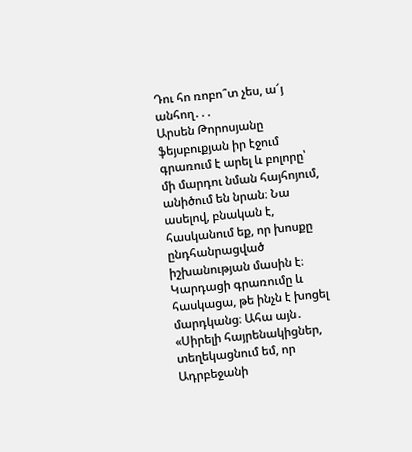Դու հո ռոբո՞տ չես, ա՜յ անհող․․․
Արսեն Թորոսյանը ֆեյսբուքյան իր էջում գրառում է արել և բոլորը՝ մի մարդու նման հայհոյում, անիծում են նրան։ Նա ասելով, բնական է, հասկանում եք, որ խոսքը ընդհանրացված իշխանության մասին է։ Կարդացի գրառումը և հասկացա, թե ինչն է խոցել մարդկանց։ Ահա այն․ «Սիրելի հայրենակիցներ, տեղեկացնում եմ, որ Ադրբեջանի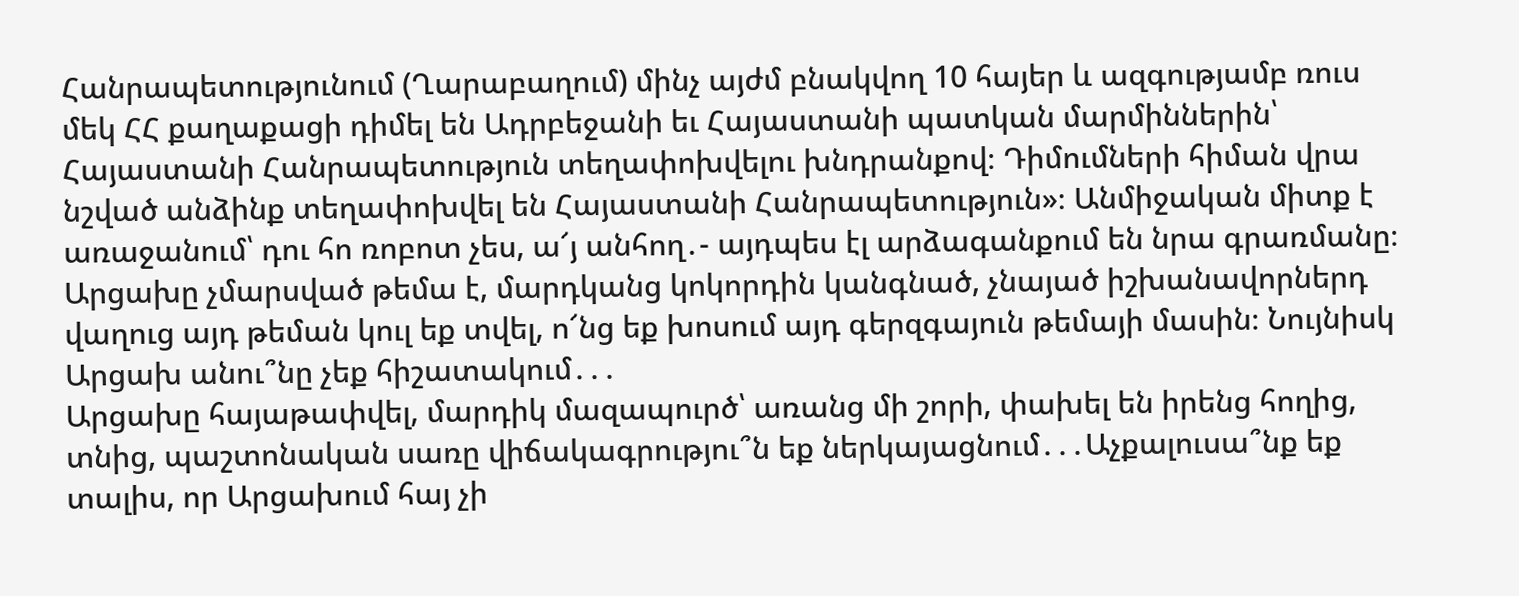Հանրապետությունում (Ղարաբաղում) մինչ այժմ բնակվող 10 հայեր և ազգությամբ ռուս մեկ ՀՀ քաղաքացի դիմել են Ադրբեջանի եւ Հայաստանի պատկան մարմիններին՝ Հայաստանի Հանրապետություն տեղափոխվելու խնդրանքով։ Դիմումների հիման վրա նշված անձինք տեղափոխվել են Հայաստանի Հանրապետություն»։ Անմիջական միտք է առաջանում՝ դու հո ռոբոտ չես, ա՜յ անհող․- այդպես էլ արձագանքում են նրա գրառմանը։
Արցախը չմարսված թեմա է, մարդկանց կոկորդին կանգնած, չնայած իշխանավորներդ վաղուց այդ թեման կուլ եք տվել, ո՜նց եք խոսում այդ գերզգայուն թեմայի մասին։ Նույնիսկ Արցախ անու՞նը չեք հիշատակում․․․
Արցախը հայաթափվել, մարդիկ մազապուրծ՝ առանց մի շորի, փախել են իրենց հողից, տնից, պաշտոնական սառը վիճակագրությու՞ն եք ներկայացնում․․․Աչքալուսա՞նք եք տալիս, որ Արցախում հայ չի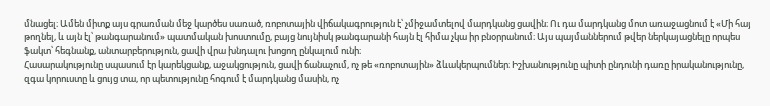մնացել։ Ամեն միտք այս գրառման մեջ կարծես սառած, ռոբոտային վիճակագրություն է՝ չմիջամտելով մարդկանց ցավին։ Ու դա մարդկանց մոտ առաջացնում է «Մի հայ թողնել, և այն էլ՝ թանգարանում» պատմական խոստումը, բայց նույնիսկ թանգարանի հայն էլ հիմա չկա իր բնօրրանում։ Այս պայմաններում թվեր ներկայացնելը որպես ֆակտ՝ հեգնանք, անտարբերություն, ցավի վրա խնդալու խոցող ընկալում ունի։
Հասարակությունը սպասում էր կարեկցանք, աջակցություն, ցավի ճանաչում, ոչ թե «ռոբոտային» ձևակերպումներ։ Իշխանությունը պիտի ընդունի դառը իրականությունը, զգա կորուստը և ցույց տա, որ պետությունը հոգում է մարդկանց մասին, ոչ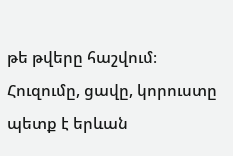թե թվերը հաշվում։ Հուզումը, ցավը, կորուստը պետք է երևան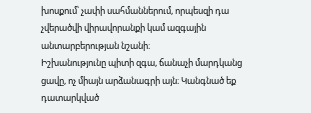խոսքում՝ չափի սահմաններում, որպեսզի դա չվերածվի վիրավորանքի կամ ազգային անտարբերության նշանի։
Իշխանությունը պիտի զգա, ճանաչի մարդկանց ցավը, ոչ միայն արձանագրի այն։ Կանգնած եք դատարկված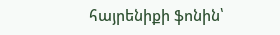հայրենիքի ֆոնին՝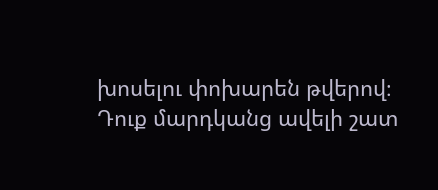խոսելու փոխարեն թվերով։ Դուք մարդկանց ավելի շատ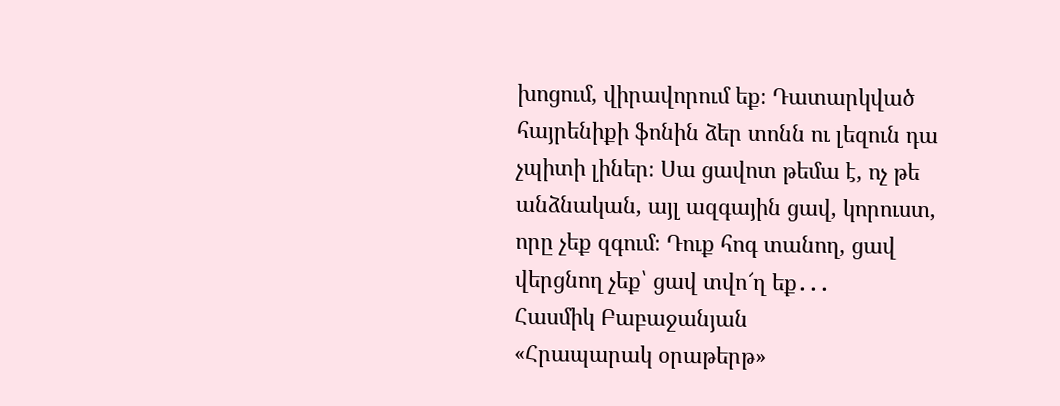խոցում, վիրավորում եք։ Դատարկված հայրենիքի ֆոնին ձեր տոնն ու լեզուն դա չպիտի լիներ։ Սա ցավոտ թեմա է, ոչ թե անձնական, այլ ազգային ցավ, կորուստ, որը չեք զգում։ Դուք հոգ տանող, ցավ վերցնող չեք՝ ցավ տվո՜ղ եք․․․
Հասմիկ Բաբաջանյան
«Հրապարակ օրաթերթ»